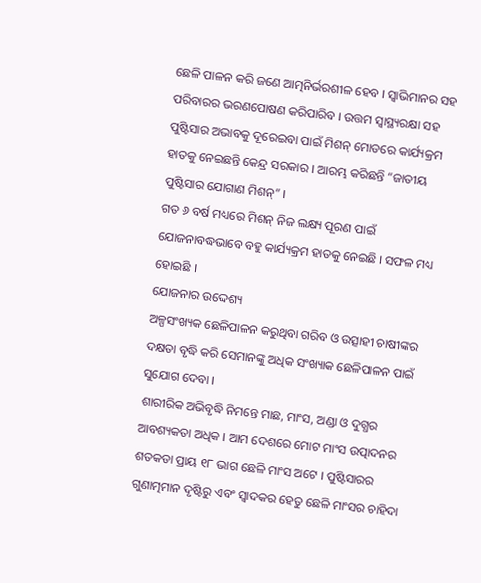ଛେଳି ପାଳନ କରି ଜଣେ ଆତ୍ମନିର୍ଭରଶୀଳ ହେବ । ସ୍ଵାଭିମାନର ସହ ପରିବାରର ଭରଣପୋଷଣ କରିପାରିବ । ଉତ୍ତମ ସ୍ଵାସ୍ଥ୍ୟରକ୍ଷା ସହ ପୁଷ୍ଟିସାର ଅଭାବକୁ ଦୂରେଇବା ପାଇଁ ମିଶନ୍ ମୋଡରେ କାର୍ଯ୍ୟକ୍ରମ ହାତକୁ ନେଇଛନ୍ତି କେନ୍ଦ୍ର ସରକାର । ଆରମ୍ଭ କରିଛନ୍ତି “ଜାତୀୟ ପୁଷ୍ଟିସାର ଯୋଗାଣ ମିଶନ୍” ।
ଗତ ୬ ବର୍ଷ ମଧ୍ୟରେ ମିଶନ୍ ନିଜ ଲକ୍ଷ୍ୟ ପୂରଣ ପାଇଁ ଯୋଜନାବଦ୍ଧଭାବେ ବହୁ କାର୍ଯ୍ୟକ୍ରମ ହାତକୁ ନେଇଛି । ସଫଳ ମଧ୍ୟ ହୋଇଛି ।
ଯୋଜନାର ଉଦ୍ଦେଶ୍ୟ
ଅଳ୍ପସଂଖ୍ୟକ ଛେଳିପାଳନ କରୁଥିବା ଗରିବ ଓ ଉତ୍ସାହୀ ଚାଷୀଙ୍କର ଦକ୍ଷତା ବୃଦ୍ଧି କରି ସେମାନଙ୍କୁ ଅଧିକ ସଂଖ୍ୟାକ ଛେଳିପାଳନ ପାଇଁ ସୁଯୋଗ ଦେବା ।
ଶାରୀରିକ ଅଭିବୃଦ୍ଧି ନିମନ୍ତେ ମାଛ, ମାଂସ, ଅଣ୍ଡା ଓ ଦୁଗ୍ଧର ଆବଶ୍ୟକତା ଅଧିକ । ଆମ ଦେଶରେ ମୋଟ ମାଂସ ଉତ୍ପାଦନର ଶତକଡା ପ୍ରାୟ ୧୮ ଭାଗ ଛେଳି ମାଂସ ଅଟେ । ପୁଷ୍ଟିସାରର ଗୁଣାତ୍ମମାନ ଦୃଷ୍ଟିରୁ ଏବଂ ସ୍ଵାଦକର ହେତୁ ଛେଳି ମାଂସର ଚାହିଦା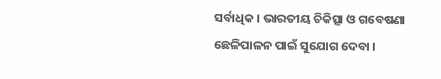ସର୍ବାଧିକ । ଭାରତୀୟ ଚିକିତ୍ସା ଓ ଗବେଷଣା ଛେଳିପାଳନ ପାଇଁ ସୁଯୋଗ ଦେବା ।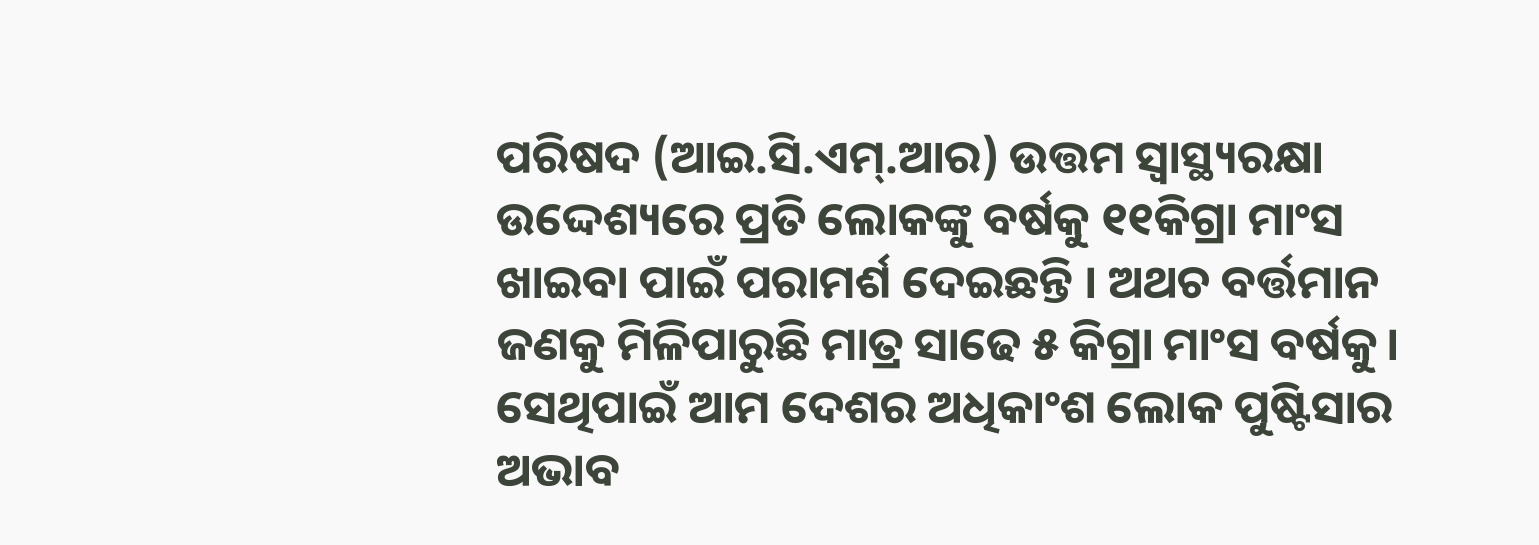ପରିଷଦ (ଆଇ.ସି.ଏମ୍.ଆର) ଉତ୍ତମ ସ୍ଵାସ୍ଥ୍ୟରକ୍ଷା ଉଦ୍ଦେଶ୍ୟରେ ପ୍ରତି ଲୋକଙ୍କୁ ବର୍ଷକୁ ୧୧କିଗ୍ରା ମାଂସ ଖାଇବା ପାଇଁ ପରାମର୍ଶ ଦେଇଛନ୍ତି । ଅଥଚ ବର୍ତ୍ତମାନ ଜଣକୁ ମିଳିପାରୁଛି ମାତ୍ର ସାଢେ ୫ କିଗ୍ରା ମାଂସ ବର୍ଷକୁ। ସେଥିପାଇଁ ଆମ ଦେଶର ଅଧିକାଂଶ ଲୋକ ପୁଷ୍ଟିସାର ଅଭାବ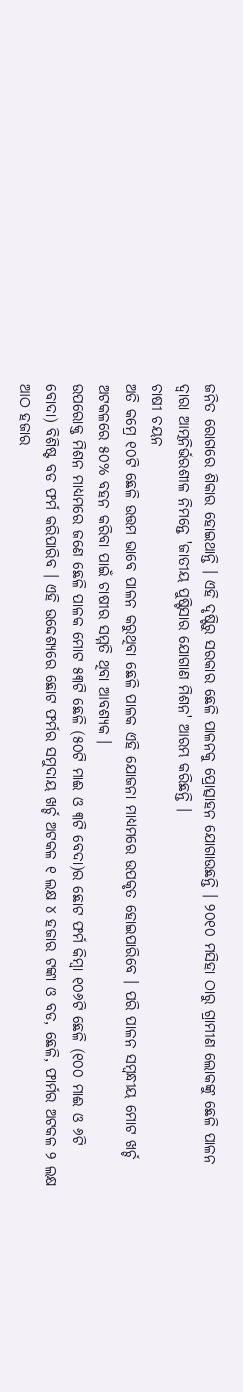ଜନିତ ରୋଗରେ ଶିକାର ହୋଇଥାନ୍ତି । ଏହି ଦୃଷ୍ଟିରୁ ସରକାର ଛେଳି ପାଳନକୁ ପ୍ରୋତ୍ସାହନ ଯୋଗାଉଛନ୍ତି । ୨୦୧୦ ମସିହା ଠାରୁ ଗ୍ରାମୀଣ ଲୋକଙ୍କୁ ଛେଳି ପାଳନ ଦ୍ଵାରା ଆତ୍ମନିର୍ଭରଶୀଳ ନିମନ୍ତେ 'ଜାତୀୟ ପୁଷ୍ଟିସାର ଯୋଗାଣ ମିଶନ' ଆରମ୍ଭ କରିଛନ୍ତି ।
ଚାଷୀ ଚୟନ
ଅତି କମ୍ରେ ୧୦ଟି ଛେଳି ଉତ୍ତମ ଭାବେ ପାଳନ କରୁଥିବା ଛେଳି ପାଳକ ଏହି ଯୋଜନା ମାଧ୍ୟମରେ ଉପକୃତ ହୋଇପାରିବେ । ପରି ପାଳନ ସମ୍ବନ୍ଧୀୟ ମୋଟ ଖର୍ଚ୍ଚ ଅଟକଳରେ ୫୦% ବହନ କରିବା ପାଇଁ ଚାଷୀର ସମ୍ମତି ଥିବା ଆବଶ୍ୟକ ।
ଉପରୋକ୍ତ ମିଶନ ମାଧ୍ୟମରେ ଜଣେ ଛେଳି ପାଳକ ମୋଟ ୫୩ଟି ଛେଳି (୫୦ଟି ମାଈ ଓ ୩ଟି ବେଦା)ର ଛୋଟ ଫର୍ମ କିମ୍ବା ୧୦୬ଟି ଛେଳି (୧୦୦ ମାଈ ଓ ୬ଟି ବୋଦା) ବିଶିଷ୍ଟ ବଡ ଫର୍ମ କରିପାରିବ । ଏହି ଉଦ୍ଦେଶ୍ୟରେ ଛୋଟ ଫର୍ମର ସମୁଦାୟ ଖର୍ଚ୍ଚ ଅଟକଳ ୧ ଲକ୍ଷ ୪ ହଜାର ଟଙ୍କା ଓ ବଡ, ଛେଳି, ଫାର୍ମର ଅଟକଳ ୨ ଲକ୍ଷ ଆଠ ହଜାର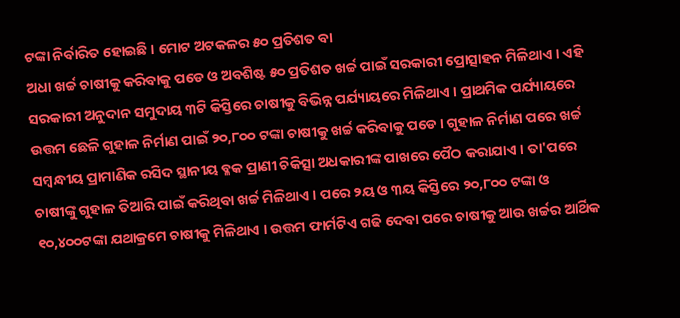ଟଙ୍କା ନିର୍ବାରିତ ହୋଇଛି । ମୋଟ ଅଟକଳର ୫୦ ପ୍ରତିଶତ ବା
ଅଧା ଖର୍ଚ୍ଚ ଚାଷୀକୁ କରିବାକୁ ପଡେ ଓ ଅବଶିଷ୍ଟ ୫୦ ପ୍ରତିଶତ ଖର୍ଚ୍ଚ ପାଇଁ ସରକାରୀ ପ୍ରୋତ୍ସାହନ ମିଳିଥାଏ । ଏହି ସରକାରୀ ଅନୁଦାନ ସମୁଦାୟ ୩ଟି କିସ୍ତିରେ ଚାଷୀକୁ ବିଭିନ୍ନ ପର୍ଯ୍ୟାୟରେ ମିଳିଥାଏ । ପ୍ରାଥମିକ ପର୍ଯ୍ୟାୟରେ ଉତ୍ତମ ଛେଳି ଗୁହାଳ ନିର୍ମାଣ ପାଇଁ ୨୦,୮୦୦ ଟଙ୍କା ଚାଷୀକୁ ଖର୍ଚ୍ଚ କରିବାକୁ ପଡେ । ଗୁହାଳ ନିର୍ମାଣ ପରେ ଖର୍ଚ୍ଚ ସମ୍ବନ୍ଧୀୟ ପ୍ରାମାଣିକ ରସିଦ ସ୍ଥାନୀୟ ବ୍ଳକ ପ୍ରାଣୀ ଚିକିତ୍ସା ଅଧକାରୀଙ୍କ ପାଖରେ ପୈଠ କରାଯାଏ । ତା'ପରେ ଚାଷୀଙ୍କୁ ଗୁହାଳ ତିଆରି ପାଇଁ କରିଥିବା ଖର୍ଚ୍ଚ ମିଳିଥାଏ । ପରେ ୨ୟ ଓ ୩ୟ କିସ୍ତିରେ ୨୦,୮୦୦ ଟଙ୍କା ଓ ୧୦,୪୦୦ଟଙ୍କା ଯଥାକ୍ରମେ ଚାଷୀକୁ ମିଳିଥାଏ । ଉତ୍ତମ ଫାର୍ମଟିଏ ଗଢି ଦେବା ପରେ ଚାଷୀକୁ ଆଉ ଖର୍ଚ୍ଚର ଆର୍ଥିକ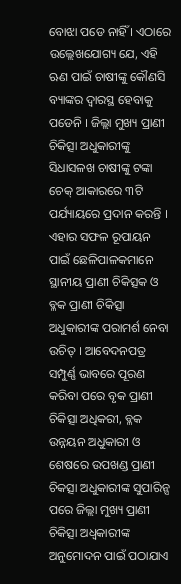ବୋଝା ପଡେ ନାହିଁ । ଏଠାରେ ଉଲ୍ଲେଖଯୋଗ୍ୟ ଯେ, ଏହି ଋଣ ପାଇଁ ଚାଷୀଙ୍କୁ କୌଣସି ବ୍ୟାଙ୍କର ଦ୍ବାରସ୍ଥ ହେବାକୁ ପଡେନି । ଜିଲ୍ଲା ମୁଖ୍ୟ ପ୍ରାଣୀ ଚିକିତ୍ସା ଅଧୁକାରୀଙ୍କୁ ସିଧାସଳଖ ଚାଷୀଙ୍କୁ ଟଙ୍କା ଚେକ୍ ଆକାରରେ ୩ଟି ପର୍ଯ୍ୟାୟରେ ପ୍ରଦାନ କରନ୍ତି ।
ଏହାର ସଫଳ ରୂପାୟନ ପାଇଁ ଛେଳିପାଳକମାନେ ସ୍ଥାନୀୟ ପ୍ରାଣୀ ଚିକିତ୍ସକ ଓ ବ୍ଳକ ପ୍ରାଣୀ ଚିକିତ୍ସା ଅଧୁକାରୀଙ୍କ ପରାମର୍ଶ ନେବା ଉଚିତ୍ । ଆବେଦନପତ୍ର ସମ୍ପୁର୍ଣ୍ଣ ଭାବରେ ପୂରଣ କରିବା ପରେ ବୃକ ପ୍ରାଣୀ ଚିକିତ୍ସା ଅଧିକରୀ, ବ୍ଳକ ଉନ୍ନୟନ ଅଧୁକାରୀ ଓ ଶେଷରେ ଉପଖଣ୍ଡ ପ୍ରାଣୀ ଚିକତ୍ସା ଅଧୁକାରୀଙ୍କ ସୁପାରିନ୍ସ ପରେ ଜିଲ୍ଲା ମୁଖ୍ୟ ପ୍ରାଣୀ ଚିକିତ୍ସା ଅଧ୍ବକାରୀଙ୍କ ଅନୁମୋଦନ ପାଇଁ ପଠାଯାଏ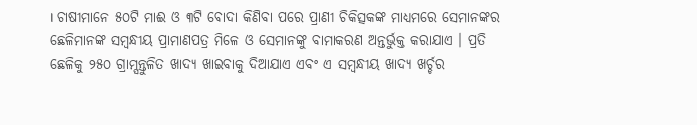। ଚାଷୀମାନେ ୫୦ଟି ମାଈ ଓ ୩ଟି ବୋଦା କିଣିବା ପରେ ପ୍ରାଣୀ ଚିକିତ୍ସକଙ୍କ ମାଧ୍ୟମରେ ସେମାନଙ୍କର ଛେଳିମାନଙ୍କ ସମ୍ବନ୍ଧୀୟ ପ୍ରାମାଣପତ୍ର ମିଳେ ଓ ସେମାନଙ୍କୁ ବାମାକରଣ ଅନ୍ତର୍ଭୁକ୍ତ କରାଯାଏ । ପ୍ରତି ଛେଳିକୁ ୨୫୦ ଗ୍ରାମ୍ସନ୍ତୁଳିତ ଖାଦ୍ୟ ଖାଇବାକୁ ଦିଆଯାଏ ଏବଂ ଏ ସମ୍ବନ୍ଧୀୟ ଖାଦ୍ୟ ଖର୍ଚ୍ଚର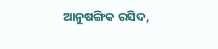ଆନୁଷଙ୍ଗିକ ରସିଦ,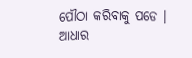ପୌଠା କରିବାକୁ ପଡେ ।
ଆଧାର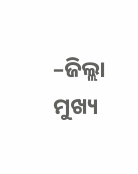–ଜିଲ୍ଲା ମୁଖ୍ୟ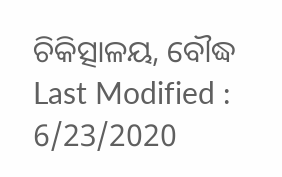ଚିକିତ୍ସାଳୟ, ବୌଦ୍ଧ
Last Modified : 6/23/2020